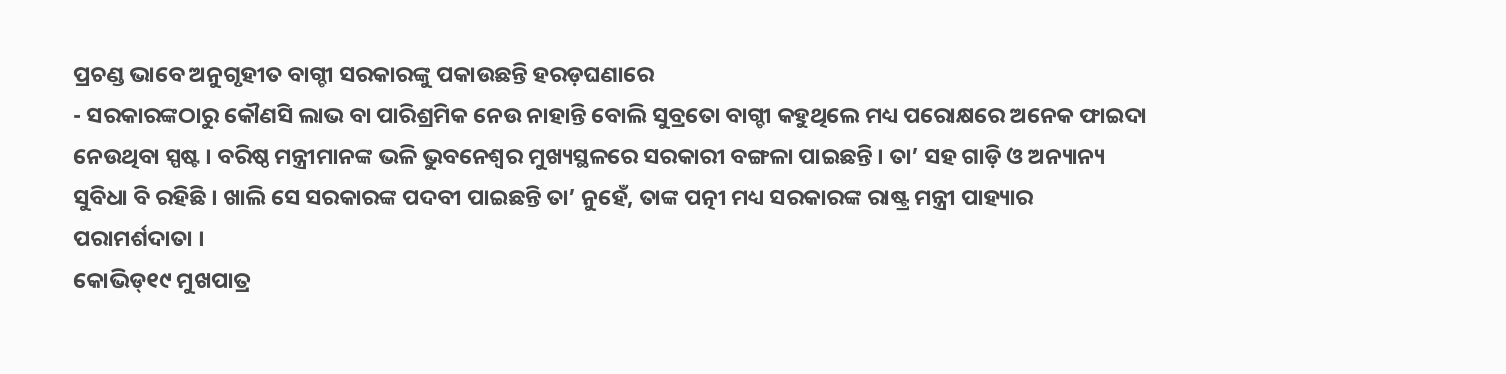ପ୍ରଚଣ୍ଡ ଭାବେ ଅନୁଗୃହୀତ ବାଗ୍ଚୀ ସରକାରଙ୍କୁ ପକାଉଛନ୍ତି ହରଡ଼ଘଣାରେ
- ସରକାରଙ୍କଠାରୁ କୌଣସି ଲାଭ ବା ପାରିଶ୍ରମିକ ନେଉ ନାହାନ୍ତି ବୋଲି ସୁବ୍ରତୋ ବାଗ୍ଚୀ କହୁଥିଲେ ମଧ୍ୟ ପରୋକ୍ଷରେ ଅନେକ ଫାଇଦା ନେଉଥିବା ସ୍ପଷ୍ଟ । ବରିଷ୍ଠ ମନ୍ତ୍ରୀମାନଙ୍କ ଭଳି ଭୁବନେଶ୍ୱର ମୁଖ୍ୟସ୍ଥଳରେ ସରକାରୀ ବଙ୍ଗଳା ପାଇଛନ୍ତି । ତା’ ସହ ଗାଡ଼ି ଓ ଅନ୍ୟାନ୍ୟ ସୁବିଧା ବି ରହିଛି । ଖାଲି ସେ ସରକାରଙ୍କ ପଦବୀ ପାଇଛନ୍ତି ତା’ ନୁହେଁ, ତାଙ୍କ ପତ୍ନୀ ମଧ୍ୟ ସରକାରଙ୍କ ରାଷ୍ଟ୍ର ମନ୍ତ୍ରୀ ପାହ୍ୟାର ପରାମର୍ଶଦାତା ।
କୋଭିଡ୍୧୯ ମୁଖପାତ୍ର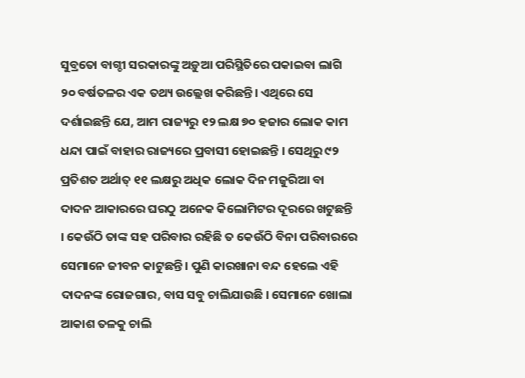ସୁବ୍ରତୋ ବାଗ୍ଚୀ ସରକାରଙ୍କୁ ଅଡ଼ୁଆ ପରିସ୍ଥିତିରେ ପକାଇବା ଲାଗି ୨୦ ବର୍ଷତଳର ଏକ ତଥ୍ୟ ଉଲ୍ଲେଖ କରିଛନ୍ତି। ଏଥିରେ ସେ ଦର୍ଶାଇଛନ୍ତି ଯେ, ଆମ ରାଜ୍ୟରୁ ୧୨ ଲକ୍ଷ ୭୦ ହଜାର ଲୋକ କାମ ଧନ୍ଦା ପାଇଁ ବାହାର ରାଜ୍ୟରେ ପ୍ରବାସୀ ହୋଇଛନ୍ତି । ସେଥିରୁ ୯୨ ପ୍ରତିଶତ ଅର୍ଥାତ୍ ୧୧ ଲକ୍ଷରୁ ଅଧିକ ଲୋକ ଦିନ ମଜୁରିଆ ବା ଦାଦନ ଆକାରରେ ଘରଠୁ ଅନେକ କିଲୋମିଟର ଦୂରରେ ଖଟୁଛନ୍ତି । କେଉଁଠି ତାଙ୍କ ସହ ପରିବାର ରହିଛି ତ କେଉଁଠି ବିନା ପରିବାରରେ ସେମାନେ ଜୀବନ କାଟୁଛନ୍ତି । ପୁଣି କାରଖାନା ବନ୍ଦ ହେଲେ ଏହି ଦାଦନଙ୍କ ରୋଜଗାର, ବାସ ସବୁ ଚାଲିଯାଉଛି । ସେମାନେ ଖୋଲା ଆକାଶ ତଳକୁ ଚାଲି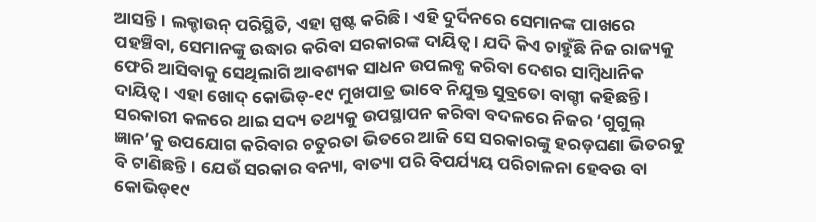ଆସନ୍ତି। ଲକ୍ଡାଉନ୍ ପରିସ୍ଥିତି, ଏହା ସ୍ପଷ୍ଟ କରିଛି । ଏହି ଦୁର୍ଦିନରେ ସେମାନଙ୍କ ପାଖରେ ପହଞ୍ଚିବା, ସେମାନଙ୍କୁ ଉଦ୍ଧାର କରିବା ସରକାରଙ୍କ ଦାୟିତ୍ଵ । ଯଦି କିଏ ଚାହୁଁଛି ନିଜ ରାଜ୍ୟକୁ ଫେରି ଆସିବାକୁ ସେଥିଲାଗି ଆବଶ୍ୟକ ସାଧନ ଉପଲବ୍ଧ କରିବା ଦେଶର ସାମ୍ବିଧାନିକ ଦାୟିତ୍ଵ । ଏହା ଖୋଦ୍ କୋଭିଡ୍-୧୯ ମୁଖପାତ୍ର ଭାବେ ନିଯୁକ୍ତ ସୁବ୍ରତୋ ବାଗ୍ଚୀ କହିଛନ୍ତି ।
ସରକାରୀ କଳରେ ଥାଇ ସଦ୍ୟ ତଥ୍ୟକୁ ଉପସ୍ଥାପନ କରିବା ବଦଳରେ ନିଜର ‘ଗୁଗୁଲ୍ ଜ୍ଞାନ’କୁ ଉପଯୋଗ କରିବାର ଚତୁରତା ଭିତରେ ଆଜି ସେ ସରକାରଙ୍କୁ ହରଡ଼ଘଣା ଭିତରକୁ ବି ଟାଣିଛନ୍ତି। ଯେଉଁ ସରକାର ବନ୍ୟା, ବାତ୍ୟା ପରି ବିପର୍ଯ୍ୟୟ ପରିଚାଳନା ହେବଉ ବା କୋଭିଡ୍୧୯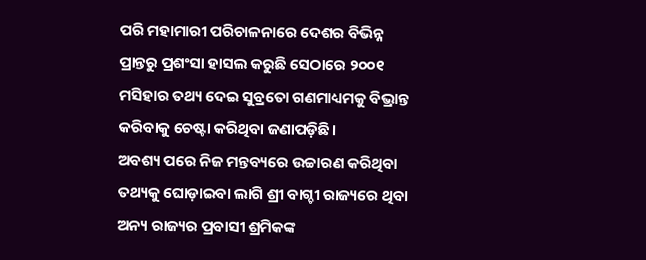ପରି ମହାମାରୀ ପରିଚାଳନାରେ ଦେଶର ବିଭିନ୍ନ ପ୍ରାନ୍ତରୁ ପ୍ରଶଂସା ହାସଲ କରୁଛି ସେଠାରେ ୨୦୦୧ ମସିହାର ତଥ୍ୟ ଦେଇ ସୁବ୍ରତୋ ଗଣମାଧ୍ୟମକୁ ବିଭ୍ରାନ୍ତ କରିବାକୁ ଚେଷ୍ଟା କରିଥିବା ଜଣାପଡ଼ିଛି।
ଅବଶ୍ୟ ପରେ ନିଜ ମନ୍ତବ୍ୟରେ ଉଚ୍ଚାରଣ କରିଥିବା ତଥ୍ୟକୁ ଘୋଡ଼ାଇବା ଲାଗି ଶ୍ରୀ ବାଗ୍ଚୀ ରାଜ୍ୟରେ ଥିବା ଅନ୍ୟ ରାଜ୍ୟର ପ୍ରବାସୀ ଶ୍ରମିକଙ୍କ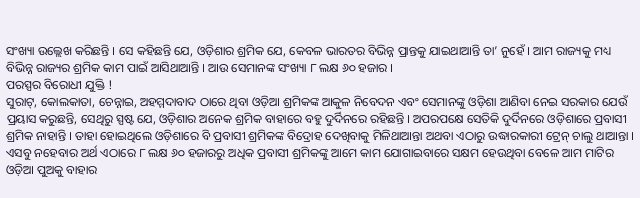ସଂଖ୍ୟା ଉଲ୍ଲେଖ କରିଛନ୍ତି । ସେ କହିଛନ୍ତି ଯେ, ଓଡ଼ିଶାର ଶ୍ରମିକ ଯେ, କେବଳ ଭାରତର ବିଭିନ୍ନ ପ୍ରାନ୍ତକୁ ଯାଇଥାଆନ୍ତି ତା’ ନୁହେଁ । ଆମ ରାଜ୍ୟକୁ ମଧ୍ୟ ବିଭିନ୍ନ ରାଜ୍ୟର ଶ୍ରମିକ କାମ ପାଇଁ ଆସିଥାଆନ୍ତି । ଆଉ ସେମାନଙ୍କ ସଂଖ୍ୟା ୮ ଲକ୍ଷ ୬୦ ହଜାର ।
ପରସ୍ପର ବିରୋଧୀ ଯୁକ୍ତି !
ସୁରାଟ୍, କୋଲକାତା, ଚେନ୍ନାଇ, ଅହମ୍ମଦାବାଦ ଠାରେ ଥିବା ଓଡ଼ିଆ ଶ୍ରମିକଙ୍କ ଆକୁଳ ନିବେଦନ ଏବଂ ସେମାନଙ୍କୁ ଓଡ଼ିଶା ଆଣିବା ନେଇ ସରକାର ଯେଉଁ ପ୍ରୟାସ କରୁଛନ୍ତି, ସେଥିରୁ ସ୍ପଷ୍ଟ ଯେ, ଓଡ଼ିଶାର ଅନେକ ଶ୍ରମିକ ବାହାରେ ବହୁ ଦୁର୍ଦିନରେ ରହିଛନ୍ତି । ଅପରପକ୍ଷେ ସେତିକି ଦୁର୍ଦିନରେ ଓଡ଼ିଶାରେ ପ୍ରବାସୀ ଶ୍ରମିକ ନାହାନ୍ତି । ତାହା ହୋଇଥିଲେ ଓଡ଼ିଶାରେ ବି ପ୍ରବାସୀ ଶ୍ରମିକଙ୍କ ବିଦ୍ରୋହ ଦେଖିବାକୁ ମିଳିଥାଆନ୍ତା ଅଥବା ଏଠାରୁ ଉଦ୍ଧାରକାରୀ ଟ୍ରେନ୍ ଚାଲୁ ଥାଆନ୍ତା ।
ଏସବୁ ନହେବାର ଅର୍ଥ ଏଠାରେ ୮ ଲକ୍ଷ ୬୦ ହଜାରରୁ ଅଧିକ ପ୍ରବାସୀ ଶ୍ରମିକଙ୍କୁ ଆମେ କାମ ଯୋଗାଇବାରେ ସକ୍ଷମ ହେଉଥିବା ବେଳେ ଆମ ମାଟିର ଓଡ଼ିଆ ପୁଅକୁ ବାହାର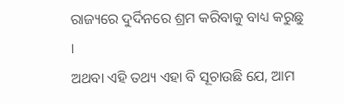ରାଜ୍ୟରେ ଦୁର୍ଦିନରେ ଶ୍ରମ କରିବାକୁ ବାଧ୍ୟ କରୁଛୁ ।
ଅଥବା ଏହି ତଥ୍ୟ ଏହା ବି ସୂଚାଉଛି ଯେ, ଆମ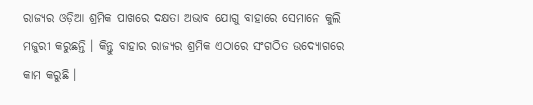ରାଜ୍ୟର ଓଡ଼ିଆ ଶ୍ରମିକ ପାଖରେ ଦକ୍ଷତା ଅଭାବ ଯୋଗୁ ବାହାରେ ସେମାନେ କୁଲି ମଜୁରୀ କରୁଛନ୍ତି । କିନ୍ତୁ ବାହାର ରାଜ୍ୟର ଶ୍ରମିକ ଏଠାରେ ସଂଗଠିତ ଉଦ୍ୟୋଗରେ କାମ କରୁଛି ।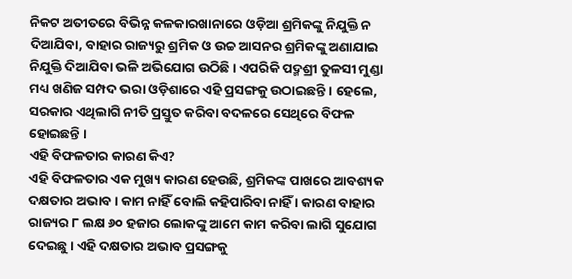ନିକଟ ଅତୀତରେ ବିଭିନ୍ନ କଳକାରଖାନାରେ ଓଡ଼ିଆ ଶ୍ରମିକଙ୍କୁ ନିଯୁକ୍ତି ନ ଦିଆଯିବା, ବାହାର ରାଜ୍ୟରୁ ଶ୍ରମିକ ଓ ଉଚ୍ଚ ଆସନର ଶ୍ରମିକଙ୍କୁ ଅଣାଯାଇ ନିଯୁକ୍ତି ଦିଆଯିବା ଭଳି ଅଭିଯୋଗ ଉଠିଛି । ଏପରିକି ପଦ୍ମଶ୍ରୀ ତୁଳସୀ ମୁଣ୍ଡା ମଧ୍ୟ ଖଣିଜ ସମ୍ପଦ ଭରା ଓଡ଼ିଶାରେ ଏହି ପ୍ରସଙ୍ଗକୁ ଉଠାଇଛନ୍ତି । ହେଲେ, ସରକାର ଏଥିଲାଗି ନୀତି ପ୍ରସ୍ତୁତ କରିବା ବଦଳରେ ସେଥିରେ ବିଫଳ ହୋଇଛନ୍ତି ।
ଏହି ବିଫଳତାର କାରଣ କିଏ?
ଏହି ବିଫଳତାର ଏକ ମୁଖ୍ୟ କାରଣ ହେଉଛି, ଶ୍ରମିକଙ୍କ ପାଖରେ ଆବଶ୍ୟକ ଦକ୍ଷତାର ଅଭାବ । କାମ ନାହିଁ ବୋଲି କହିପାରିବା ନାହିଁ । କାରଣ ବାହାର ରାଜ୍ୟର ୮ ଲକ୍ଷ ୬୦ ହଜାର ଲୋକଙ୍କୁ ଆମେ କାମ କରିବା ଲାଗି ସୁଯୋଗ ଦେଇଛୁ । ଏହି ଦକ୍ଷତାର ଅଭାବ ପ୍ରସଙ୍ଗକୁ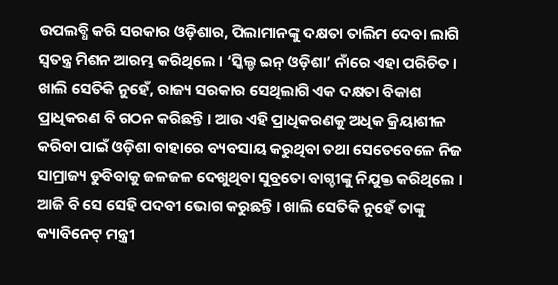ଉପଲବ୍ଧି କରି ସରକାର ଓଡ଼ିଶାର, ପିଲାମାନଙ୍କୁ ଦକ୍ଷତା ତାଲିମ ଦେବା ଲାଗି ସ୍ଵତନ୍ତ୍ର ମିଶନ ଆରମ୍ଭ କରିଥିଲେ । ‘ସ୍କିଲ୍ଡ ଇନ୍ ଓଡ଼ିଶା’ ନାଁରେ ଏହା ପରିଚିତ । ଖାଲି ସେତିକି ନୁହେଁ, ରାଜ୍ୟ ସରକାର ସେଥିଲାଗି ଏକ ଦକ୍ଷତା ବିକାଶ ପ୍ରାଧିକରଣ ବି ଗଠନ କରିଛନ୍ତି । ଆଉ ଏହି ପ୍ରାଧିକରଣକୁ ଅଧିକ କ୍ରିୟାଶୀଳ କରିବା ପାଇଁ ଓଡ଼ିଶା ବାହାରେ ବ୍ୟବସାୟ କରୁଥିବା ତଥା ସେତେବେଳେ ନିଜ ସାମ୍ରାଜ୍ୟ ଡୁବିବାକୁ ଜଳଜଳ ଦେଖୁଥିବା ସୁବ୍ରତୋ ବାଗ୍ଚୀଙ୍କୁ ନିଯୁକ୍ତ କରିଥିଲେ । ଆଜି ବି ସେ ସେହି ପଦବୀ ଭୋଗ କରୁଛନ୍ତି । ଖାଲି ସେତିକି ନୁହେଁ ତାଙ୍କୁ କ୍ୟାବିନେଟ୍ ମନ୍ତ୍ରୀ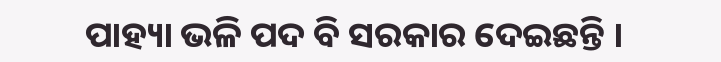ପାହ୍ୟା ଭଳି ପଦ ବି ସରକାର ଦେଇଛନ୍ତି ।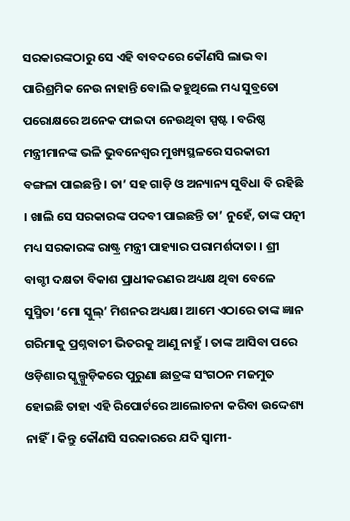ସରକାରଙ୍କଠାରୁ ସେ ଏହି ବାବଦରେ କୌଣସି ଲାଭ ବା ପାରିଶ୍ରମିକ ନେଉ ନାହାନ୍ତି ବୋଲି କହୁଥିଲେ ମଧ୍ୟ ସୁବ୍ରତୋ ପରୋକ୍ଷରେ ଅନେକ ଫାଇଦା ନେଉଥିବା ସ୍ପଷ୍ଟ । ବରିଷ୍ଠ ମନ୍ତ୍ରୀମାନଙ୍କ ଭଳି ଭୁବନେଶ୍ୱର ମୁଖ୍ୟସ୍ଥଳରେ ସରକାରୀ ବଙ୍ଗଳା ପାଇଛନ୍ତି । ତା’ ସହ ଗାଡ଼ି ଓ ଅନ୍ୟାନ୍ୟ ସୁବିଧା ବି ରହିଛି । ଖାଲି ସେ ସରକାରଙ୍କ ପଦବୀ ପାଇଛନ୍ତି ତା’ ନୁହେଁ, ତାଙ୍କ ପତ୍ନୀ ମଧ୍ୟ ସରକାରଙ୍କ ରାଷ୍ଟ୍ର ମନ୍ତ୍ରୀ ପାହ୍ୟାର ପରାମର୍ଶଦାତା । ଶ୍ରୀ ବାଗ୍ଚୀ ଦକ୍ଷତା ବିକାଶ ପ୍ରାଧୀକରଣର ଅଧ୍ୟକ୍ଷ ଥିବା ବେଳେ ସୁସ୍ମିତା ‘ମୋ ସ୍କୁଲ୍’ ମିଶନର ଅଧ୍ୟକ୍ଷ। ଆମେ ଏଠାରେ ତାଙ୍କ ଜ୍ଞାନ ଗରିମାକୁ ପ୍ରଶ୍ନବାଚୀ ଭିତରକୁ ଆଣୁ ନାହୁଁ । ତାଙ୍କ ଆସିବା ପରେ ଓଡ଼ିଶାର ସ୍କୁଲ୍ଗୁଡ଼ିକରେ ପୁରୁଣା ଛାତ୍ରଙ୍କ ସଂଗଠନ ମଜମୁତ ହୋଇଛି ତାହା ଏହି ରିପୋର୍ଟରେ ଆଲୋଚନା କରିବା ଉଦ୍ଦେଶ୍ୟ ନାହିଁ। କିନ୍ତୁ କୌଣସି ସରକାରରେ ଯଦି ସ୍ଵାମୀ-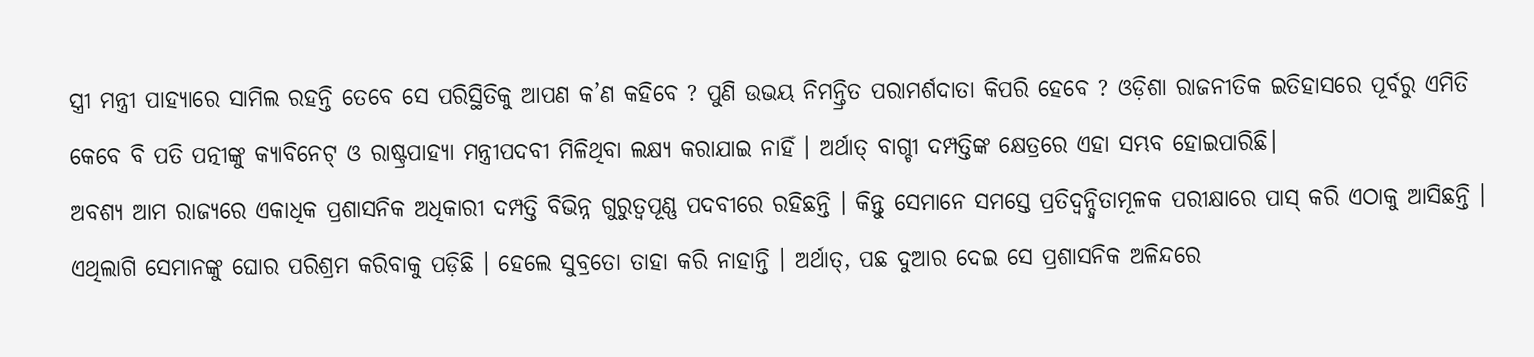ସ୍ତ୍ରୀ ମନ୍ତ୍ରୀ ପାହ୍ୟାରେ ସାମିଲ ରହନ୍ତି ତେବେ ସେ ପରିସ୍ଥିତିକୁ ଆପଣ କ’ଣ କହିବେ ? ପୁଣି ଉଭୟ ନିମନ୍ତ୍ରିତ ପରାମର୍ଶଦାତା କିପରି ହେବେ ? ଓଡ଼ିଶା ରାଜନୀତିକ ଇତିହାସରେ ପୂର୍ବରୁ ଏମିତି କେବେ ବି ପତି ପତ୍ନୀଙ୍କୁ କ୍ୟାବିନେଟ୍ ଓ ରାଷ୍ଟ୍ରପାହ୍ୟା ମନ୍ତ୍ରୀପଦବୀ ମିଳିଥିବା ଲକ୍ଷ୍ୟ କରାଯାଇ ନାହିଁ । ଅର୍ଥାତ୍ ବାଗ୍ଚୀ ଦମ୍ପତ୍ତିଙ୍କ କ୍ଷେତ୍ରରେ ଏହା ସମ୍ଭବ ହୋଇପାରିଛି।
ଅବଶ୍ୟ ଆମ ରାଜ୍ୟରେ ଏକାଧିକ ପ୍ରଶାସନିକ ଅଧିକାରୀ ଦମ୍ପତ୍ତି ବିଭିନ୍ନ ଗୁରୁତ୍ଵପୂଣ୍ଣ ପଦବୀରେ ରହିଛନ୍ତି । କିନ୍ତୁ ସେମାନେ ସମସ୍ତେ ପ୍ରତିଦ୍ଵନ୍ଦ୍ଵିତାମୂଳକ ପରୀକ୍ଷାରେ ପାସ୍ କରି ଏଠାକୁ ଆସିଛନ୍ତି । ଏଥିଲାଗି ସେମାନଙ୍କୁ ଘୋର ପରିଶ୍ରମ କରିବାକୁ ପଡ଼ିଛି । ହେଲେ ସୁବ୍ରତୋ ତାହା କରି ନାହାନ୍ତି । ଅର୍ଥାତ୍, ପଛ ଦୁଆର ଦେଇ ସେ ପ୍ରଶାସନିକ ଅଳିନ୍ଦରେ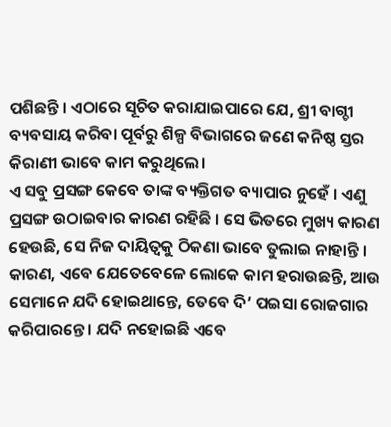ପଶିଛନ୍ତି । ଏଠାରେ ସୂଚିତ କରାଯାଇପାରେ ଯେ, ଶ୍ରୀ ବାଗ୍ଚୀ ବ୍ୟବସାୟ କରିବା ପୂର୍ବରୁ ଶିଳ୍ପ ବିଭାଗରେ ଜଣେ କନିଷ୍ଠ ସ୍ତର କିରାଣୀ ଭାବେ କାମ କରୁଥିଲେ।
ଏ ସବୁ ପ୍ରସଙ୍ଗ କେବେ ତାଙ୍କ ବ୍ୟକ୍ତିଗତ ବ୍ୟାପାର ନୁହେଁ । ଏଣୁ ପ୍ରସଙ୍ଗ ଉଠାଇବାର କାରଣ ରହିଛି । ସେ ଭିତରେ ମୁଖ୍ୟ କାରଣ ହେଉଛି, ସେ ନିଜ ଦାୟିତ୍ଵକୁ ଠିକଣା ଭାବେ ତୁଲାଇ ନାହାନ୍ତି । କାରଣ, ଏବେ ଯେତେବେଳେ ଲୋକେ କାମ ହରାଉଛନ୍ତି, ଆଉ ସେମାନେ ଯଦି ହୋଇଥାନ୍ତେ, ତେବେ ଦି’ ପଇସା ରୋଜଗାର କରିପାରନ୍ତେ । ଯଦି ନହୋଇଛି ଏବେ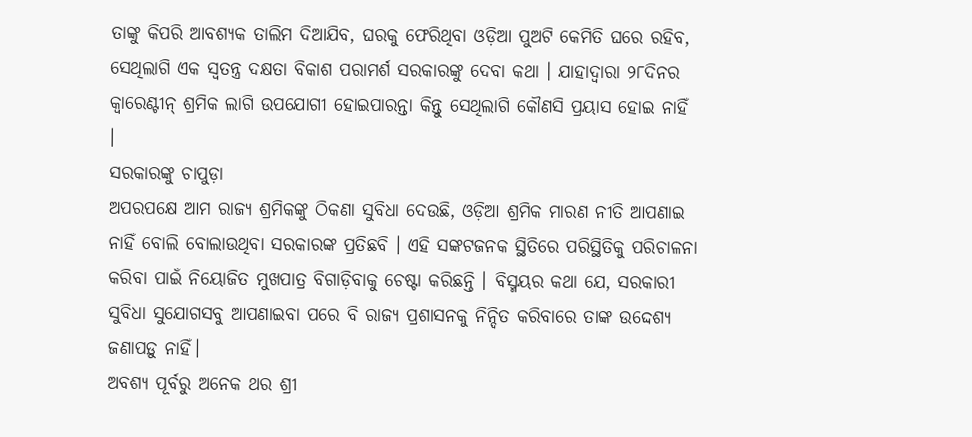ତାଙ୍କୁ କିପରି ଆବଶ୍ୟକ ତାଲିମ ଦିଆଯିବ, ଘରକୁ ଫେରିଥିବା ଓଡ଼ିଆ ପୁଅଟି କେମିତି ଘରେ ରହିବ, ସେଥିଲାଗି ଏକ ସ୍ଵତନ୍ତ୍ର ଦକ୍ଷତା ବିକାଶ ପରାମର୍ଶ ସରକାରଙ୍କୁ ଦେବା କଥା । ଯାହାଦ୍ଵାରା ୨୮ଦିନର କ୍ଵାରେଣ୍ଟୀନ୍ ଶ୍ରମିକ ଲାଗି ଉପଯୋଗୀ ହୋଇପାରନ୍ତା କିନ୍ତୁ ସେଥିଲାଗି କୌଣସି ପ୍ରୟାସ ହୋଇ ନାହିଁ ।
ସରକାରଙ୍କୁ ଚାପୁଡ଼ା
ଅପରପକ୍ଷେ ଆମ ରାଜ୍ୟ ଶ୍ରମିକଙ୍କୁ ଠିକଣା ସୁବିଧା ଦେଉଛି, ଓଡ଼ିଆ ଶ୍ରମିକ ମାରଣ ନୀତି ଆପଣାଇ ନାହିଁ ବୋଲି ବୋଲାଉଥିବା ସରକାରଙ୍କ ପ୍ରତିଛବି । ଏହି ସଙ୍କଟଜନକ ସ୍ଥିତିରେ ପରିସ୍ଥିତିକୁ ପରିଚାଳନା କରିବା ପାଇଁ ନିୟୋଜିତ ମୁଖପାତ୍ର ବିଗାଡ଼ିବାକୁ ଚେଷ୍ଟା କରିଛନ୍ତି । ବିସ୍ମୟର କଥା ଯେ, ସରକାରୀ ସୁବିଧା ସୁଯୋଗସବୁ ଆପଣାଇବା ପରେ ବି ରାଜ୍ୟ ପ୍ରଶାସନକୁ ନିନ୍ଦିତ କରିବାରେ ତାଙ୍କ ଉଦ୍ଦେଶ୍ୟ ଜଣାପଡ଼ୁ ନାହିଁ।
ଅବଶ୍ୟ ପୂର୍ବରୁ ଅନେକ ଥର ଶ୍ରୀ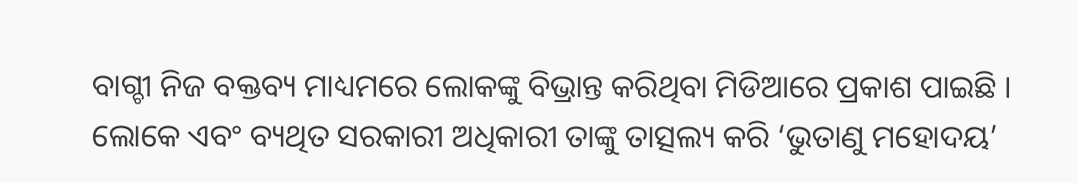ବାଗ୍ଚୀ ନିଜ ବକ୍ତବ୍ୟ ମାଧ୍ୟମରେ ଲୋକଙ୍କୁ ବିଭ୍ରାନ୍ତ କରିଥିବା ମିଡିଆରେ ପ୍ରକାଶ ପାଇଛି । ଲୋକେ ଏବଂ ବ୍ୟଥିତ ସରକାରୀ ଅଧିକାରୀ ତାଙ୍କୁ ତାତ୍ସଲ୍ୟ କରି ‘ଭୁତାଣୁ ମହୋଦୟ’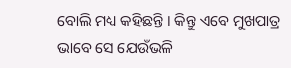ବୋଲି ମଧ୍ୟ କହିଛନ୍ତି । କିନ୍ତୁ ଏବେ ମୁଖପାତ୍ର ଭାବେ ସେ ଯେଉଁଭଳି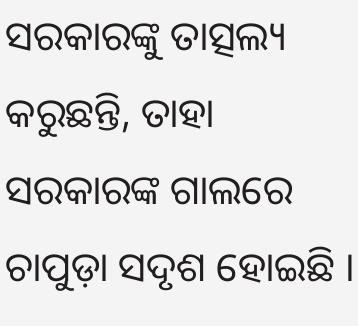ସରକାରଙ୍କୁ ତାତ୍ସଲ୍ୟ କରୁଛନ୍ତି, ତାହା ସରକାରଙ୍କ ଗାଲରେ ଚାପୁଡ଼ା ସଦୃଶ ହୋଇଛି ।